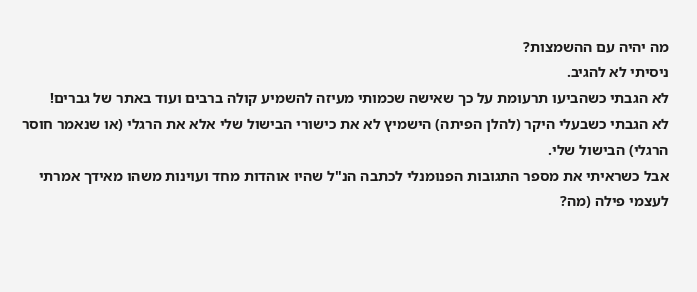מה יהיה עם ההשמצות?
ניסיתי לא להגיב.
לא הגבתי כשהביעו תרעומת על כך שאישה שכמותי מעיזה להשמיע קולה ברבים ועוד באתר של גברים!
לא הגבתי כשבעלי היקר (להלן הפיתה) הישמיץ לא את כישורי הבישול שלי אלא את הרגלי (או שנאמר חוסר הרגלי) הבישול שלי.
אבל כשראיתי את מספר התגובות הפנומנלי לכתבה הנ"ל שהיו אוהדות מחד ועוינות משהו מאידך אמרתי לעצמי פילה (מה?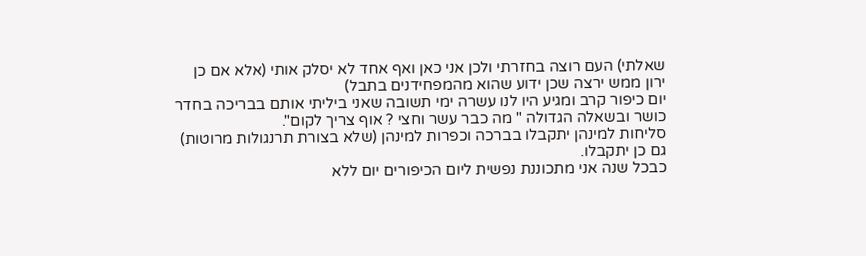שאלתי) העם רוצה בחזרתי ולכן אני כאן ואף אחד לא יסלק אותי (אלא אם כן ירון ממש ירצה שכן ידוע שהוא מהמפחידנים בתבל)
יום כיפור קרב ומגיע היו לנו עשרה ימי תשובה שאני ביליתי אותם בבריכה בחדר כושר ובשאלה הגדולה " מה כבר עשר וחצי ? אוף צריך לקום".
סליחות למינהן יתקבלו בברכה וכפרות למינהן (שלא בצורת תרנגולות מרוטות) גם כן יתקבלו.
כבכל שנה אני מתכוננת נפשית ליום הכיפורים יום ללא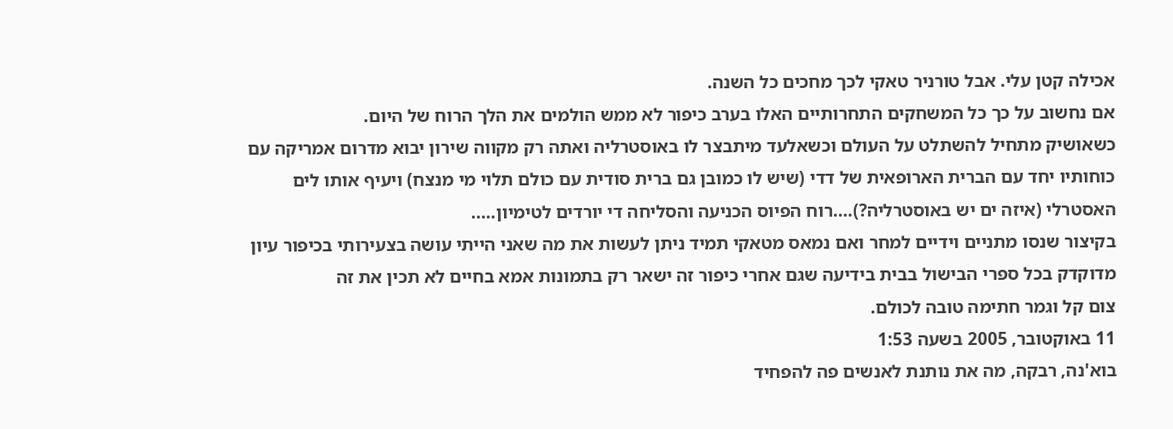אכילה קטן עלי. אבל טורניר טאקי לכך מחכים כל השנה.
אם נחשוב על כך כל המשחקים התחרותיים האלו בערב כיפור לא ממש הולמים את הלך הרוח של היום.
כשאושיק מתחיל להשתלט על העולם וכשאלעד מיתבצר לו באוסטרליה ואתה רק מקווה שירון יבוא מדרום אמריקה עם כוחותיו יחד עם הברית הארופאית של דדי (שיש לו כמובן גם ברית סודית עם כולם תלוי מי מנצח) ויעיף אותו לים האסטרלי (איזה ים יש באוסטרליה?)….רוח הפיוס הכניעה והסליחה די יורדים לטימיון…..
בקיצור שנסו מתניים וידיים למחר ואם נמאס מטאקי תמיד ניתן לעשות את מה שאני הייתי עושה בצעירותי בכיפור עיון מדוקדק בכל ספרי הבישול בבית בידיעה שגם אחרי כיפור זה ישאר רק בתמונות אמא בחיים לא תכין את זה
צום קל וגמר חתימה טובה לכולם.
11 באוקטובר, 2005 בשעה 1:53
בוא'נה, רבקה, מה את נותנת לאנשים פה להפחיד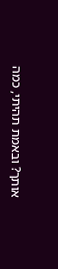אותך? ובאמת תהיתי, כמה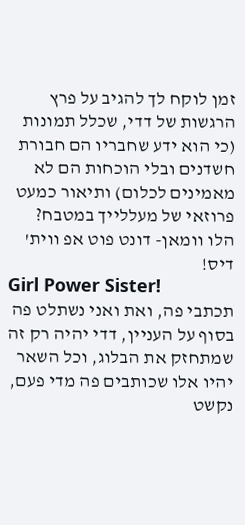זמן לוקח לך להגיב על פרץ הרגשות של דדי, שכלל תמונות (כי הוא ידע שחבריו הם חבורת חשדנים ובלי הוכחות הם לא מאמינים לכלום) ותיאור כמעט פרוזאי של מעללייך במטבח?
הלו וומאן- דונט פוט אפ ווית' דיס!
Girl Power Sister!
תכתבי פה, ואת ואני נשתלט פה בסוף על העניין, דדי יהיה רק זה שמתחזק את הבלוג, וכל השאר יהיו אלו שכותבים פה מדי פעם, נקשט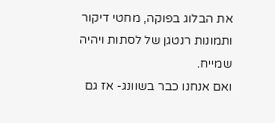את הבלוג בפוקה, מחטי דיקור ותמונות רנטגן של לסתות ויהיה שמייח.
ואם אנחנו כבר בשוונג- אז גם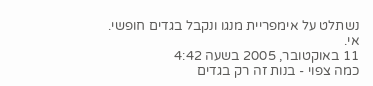נשתלט על אימפריית מנגו ונקבל בגדים חופשי.
אי.
11 באוקטובר, 2005 בשעה 4:42
כמה צפוי - בנות זה רק בגדים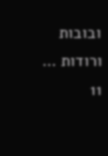ובובות ורודות …
11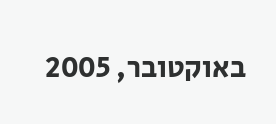באוקטובר, 2005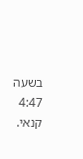בשעה 4:47
קנאי.